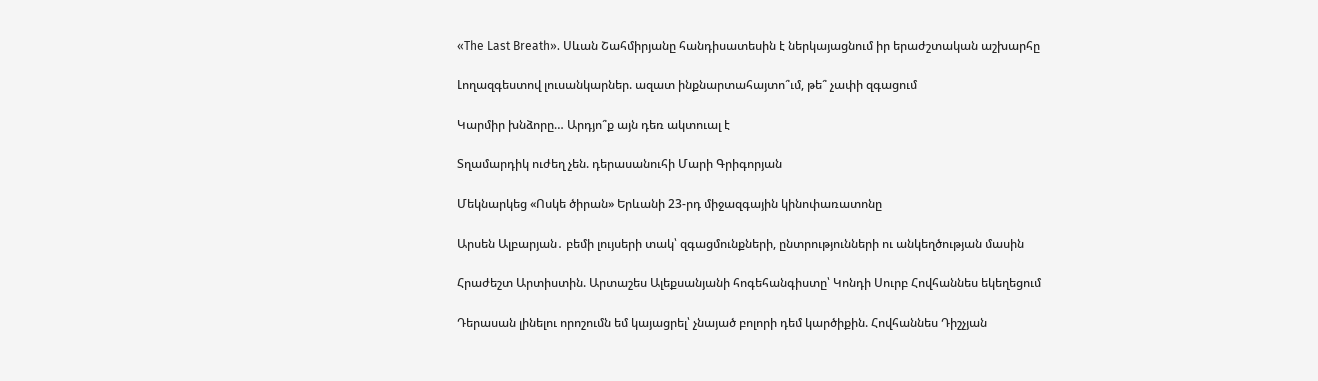«The Last Breath». Սևան Շահմիրյանը հանդիսատեսին է ներկայացնում իր երաժշտական աշխարհը

Լողազգեստով լուսանկարներ. ազատ ինքնարտահայտո՞ւմ, թե՞ չափի զգացում

Կարմիր խնձորը… Արդյո՞ք այն դեռ ակտուալ է

Տղամարդիկ ուժեղ չեն. դերասանուհի Մարի Գրիգորյան

Մեկնարկեց «Ոսկե ծիրան» Երևանի 23-րդ միջազգային կինոփառատոնը

Արսեն Ալբարյան․ բեմի լույսերի տակ՝ զգացմունքների, ընտրությունների ու անկեղծության մասին

Հրաժեշտ Արտիստին. Արտաշես Ալեքսանյանի հոգեհանգիստը՝ Կոնդի Սուրբ Հովհաննես եկեղեցում

Դերասան լինելու որոշումն եմ կայացրել՝ չնայած բոլորի դեմ կարծիքին. Հովհաննես Դիշչյան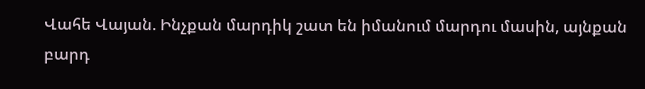Վահե Վայան. Ինչքան մարդիկ շատ են իմանում մարդու մասին, այնքան բարդ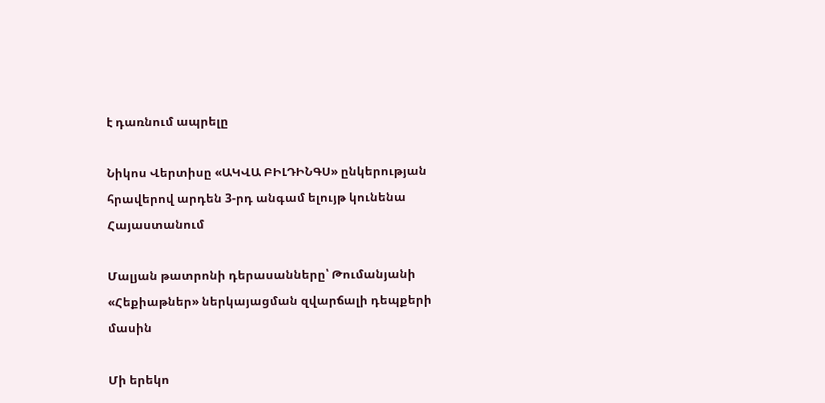է դառնում ապրելը

Նիկոս Վերտիսը «ԱԿՎԱ ԲԻԼԴԻՆԳՍ» ընկերության հրավերով արդեն 3-րդ անգամ ելույթ կունենա Հայաստանում

Մալյան թատրոնի դերասանները՝ Թումանյանի «Հեքիաթներ» ներկայացման զվարճալի դեպքերի մասին

Մի երեկո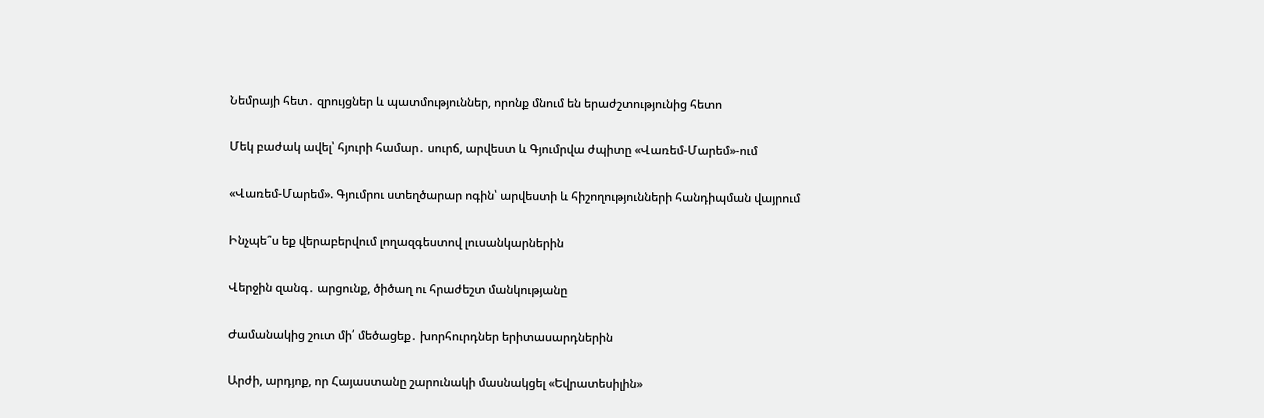Նեմրայի հետ․ զրույցներ և պատմություններ, որոնք մնում են երաժշտությունից հետո

Մեկ բաժակ ավել՝ հյուրի համար․ սուրճ, արվեստ և Գյումրվա ժպիտը «Վառեմ-Մարեմ»-ում

«Վառեմ-Մարեմ». Գյումրու ստեղծարար ոգին՝ արվեստի և հիշողությունների հանդիպման վայրում

Ինչպե՞ս եք վերաբերվում լողազգեստով լուսանկարներին

Վերջին զանգ․ արցունք, ծիծաղ ու հրաժեշտ մանկությանը

Ժամանակից շուտ մի՛ մեծացեք․ խորհուրդներ երիտասարդներին

Արժի, արդյոք, որ Հայաստանը շարունակի մասնակցել «Եվրատեսիլին»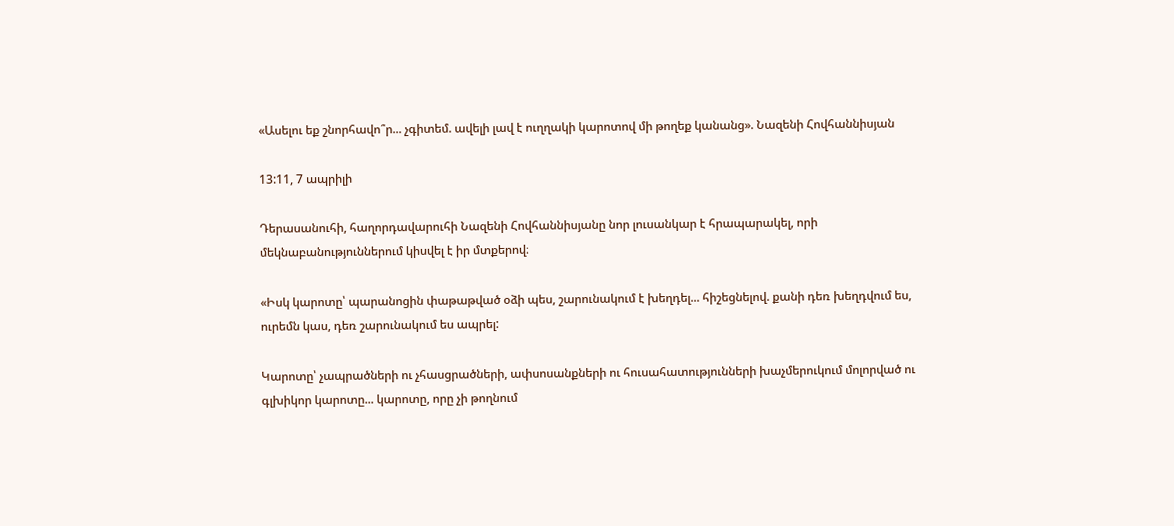«Ասելու եք շնորհավո՞ր... չգիտեմ. ավելի լավ է ուղղակի կարոտով մի թողեք կանանց». Նազենի Հովհաննիսյան

13:11, 7 ապրիլի

Դերասանուհի, հաղորդավարուհի Նազենի Հովհաննիսյանը նոր լուսանկար է հրապարակել, որի մեկնաբանություններում կիսվել է իր մտքերով։

«Իսկ կարոտը՝ պարանոցին փաթաթված օձի պես, շարունակում է խեղդել... հիշեցնելով. քանի դեռ խեղդվում ես, ուրեմն կաս, դեռ շարունակում ես ապրել:

Կարոտը՝ չապրածների ու չհասցրածների, ափսոսանքների ու հուսահատությունների խաչմերուկում մոլորված ու գլխիկոր կարոտը... կարոտը, որը չի թողնում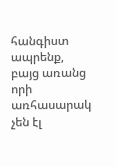հանգիստ ապրենք, բայց առանց որի առհասարակ չեն էլ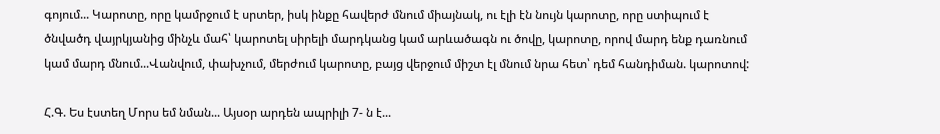գոյում... Կարոտը, որը կամրջում է սրտեր, իսկ ինքը հավերժ մնում միայնակ, ու էլի էն նույն կարոտը, որը ստիպում է ծնվածդ վայրկյանից մինչև մահ՝ կարոտել սիրելի մարդկանց կամ արևածագն ու ծովը, կարոտը, որով մարդ ենք դառնում կամ մարդ մնում...Վանվում, փախչում, մերժում կարոտը, բայց վերջում միշտ էլ մնում նրա հետ՝ դեմ հանդիման. կարոտով:

Հ.Գ. Ես էստեղ Մորս եմ նման... Այսօր արդեն ապրիլի 7- ն է...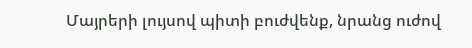Մայրերի լույսով պիտի բուժվենք, նրանց ուժով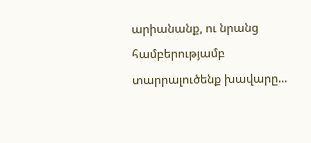արիանանք, ու նրանց համբերությամբ տարրալուծենք խավարը...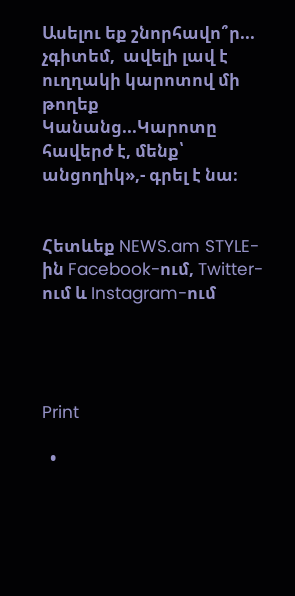Ասելու եք շնորհավո՞ր... չգիտեմ,  ավելի լավ է ուղղակի կարոտով մի թողեք Կանանց...Կարոտը հավերժ է, մենք՝ անցողիկ»,- գրել է նա։


Հետևեք NEWS.am STYLE-ին Facebook-ում, Twitter-ում և Instagram-ում




Print

  •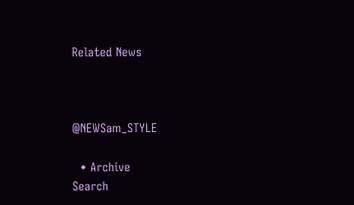Related News



@NEWSam_STYLE

  • Archive
Search